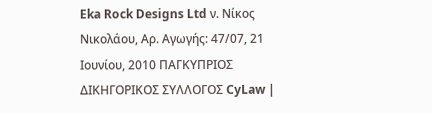Eka Rock Designs Ltd ν. Νίκος Νικολάου, Αρ. Αγωγής: 47/07, 21 Ιουνίου, 2010 ΠΑΓΚΥΠΡΙΟΣ ΔΙΚΗΓΟΡΙΚΟΣ ΣΥΛΛΟΓΟΣ CyLaw |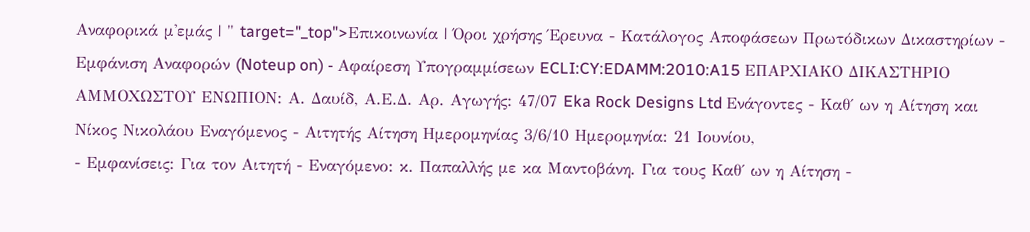Αναφορικά μ'εμάς | " target="_top">Επικοινωνία | Όροι χρήσης Έρευνα - Κατάλογος Αποφάσεων Πρωτόδικων Δικαστηρίων - Εμφάνιση Αναφορών (Noteup on) - Αφαίρεση Υπογραμμίσεων ECLI:CY:EDAMM:2010:A15 ΕΠΑΡΧΙΑΚΟ ΔΙΚΑΣΤΗΡΙΟ ΑΜΜΟΧΩΣΤΟΥ ΕΝΩΠΙΟΝ: Α. Δαυίδ, Α.Ε.Δ. Αρ. Αγωγής: 47/07 Eka Rock Designs Ltd Ενάγοντες - Καθ΄ ων η Αίτηση και Νίκος Νικολάου Εναγόμενος - Αιτητής Αίτηση Ημερομηνίας 3/6/10 Ημερομηνία: 21 Ιουνίου,
- Εμφανίσεις: Για τον Αιτητή - Εναγόμενο: κ. Παπαλλής με κα Μαντοβάνη. Για τους Καθ΄ ων η Αίτηση -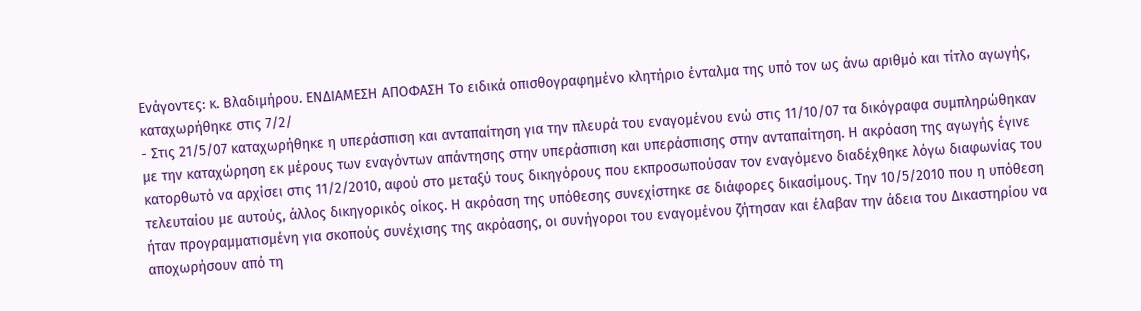Ενάγοντες: κ. Βλαδιμήρου. ΕΝΔΙΑΜΕΣΗ ΑΠΟΦΑΣΗ Το ειδικά οπισθογραφημένο κλητήριο ένταλμα της υπό τον ως άνω αριθμό και τίτλο αγωγής, καταχωρήθηκε στις 7/2/
- Στις 21/5/07 καταχωρήθηκε η υπεράσπιση και ανταπαίτηση για την πλευρά του εναγομένου ενώ στις 11/10/07 τα δικόγραφα συμπληρώθηκαν με την καταχώρηση εκ μέρους των εναγόντων απάντησης στην υπεράσπιση και υπεράσπισης στην ανταπαίτηση. Η ακρόαση της αγωγής έγινε κατορθωτό να αρχίσει στις 11/2/2010, αφού στο μεταξύ τους δικηγόρους που εκπροσωπούσαν τον εναγόμενο διαδέχθηκε λόγω διαφωνίας του τελευταίου με αυτούς, άλλος δικηγορικός οίκος. Η ακρόαση της υπόθεσης συνεχίστηκε σε διάφορες δικασίμους. Την 10/5/2010 που η υπόθεση ήταν προγραμματισμένη για σκοπούς συνέχισης της ακρόασης, οι συνήγοροι του εναγομένου ζήτησαν και έλαβαν την άδεια του Δικαστηρίου να αποχωρήσουν από τη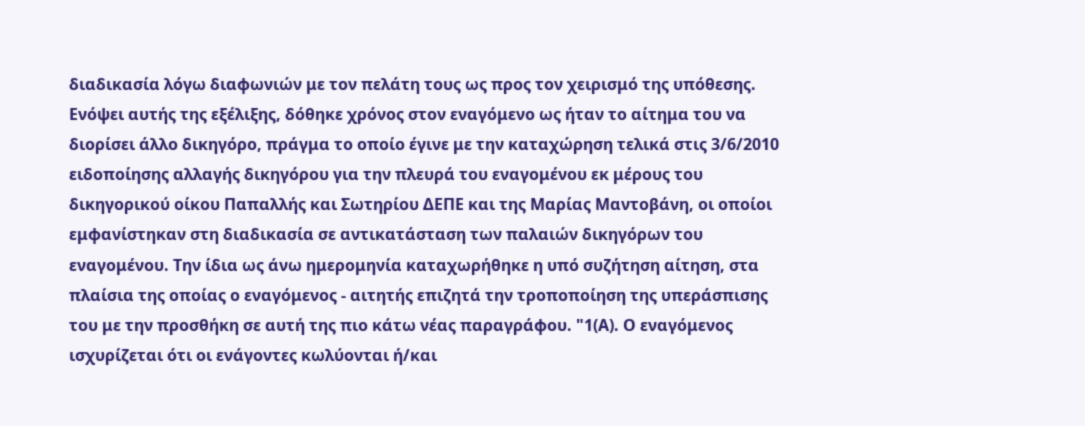διαδικασία λόγω διαφωνιών με τον πελάτη τους ως προς τον χειρισμό της υπόθεσης. Ενόψει αυτής της εξέλιξης, δόθηκε χρόνος στον εναγόμενο ως ήταν το αίτημα του να διορίσει άλλο δικηγόρο, πράγμα το οποίο έγινε με την καταχώρηση τελικά στις 3/6/2010 ειδοποίησης αλλαγής δικηγόρου για την πλευρά του εναγομένου εκ μέρους του δικηγορικού οίκου Παπαλλής και Σωτηρίου ΔΕΠΕ και της Μαρίας Μαντοβάνη, οι οποίοι εμφανίστηκαν στη διαδικασία σε αντικατάσταση των παλαιών δικηγόρων του εναγομένου. Την ίδια ως άνω ημερομηνία καταχωρήθηκε η υπό συζήτηση αίτηση, στα πλαίσια της οποίας ο εναγόμενος - αιτητής επιζητά την τροποποίηση της υπεράσπισης του με την προσθήκη σε αυτή της πιο κάτω νέας παραγράφου. "1(Α). Ο εναγόμενος ισχυρίζεται ότι οι ενάγοντες κωλύονται ή/και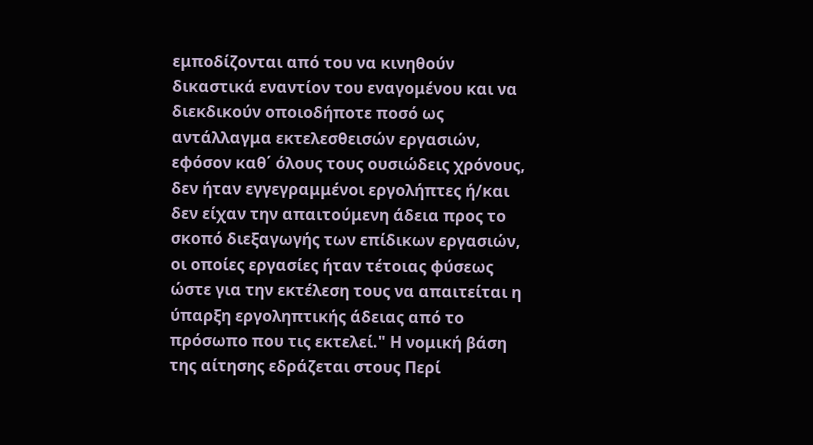εμποδίζονται από του να κινηθούν δικαστικά εναντίον του εναγομένου και να διεκδικούν οποιοδήποτε ποσό ως αντάλλαγμα εκτελεσθεισών εργασιών, εφόσον καθ΄ όλους τους ουσιώδεις χρόνους, δεν ήταν εγγεγραμμένοι εργολήπτες ή/και δεν είχαν την απαιτούμενη άδεια προς το σκοπό διεξαγωγής των επίδικων εργασιών, οι οποίες εργασίες ήταν τέτοιας φύσεως ώστε για την εκτέλεση τους να απαιτείται η ύπαρξη εργοληπτικής άδειας από το πρόσωπο που τις εκτελεί." Η νομική βάση της αίτησης εδράζεται στους Περί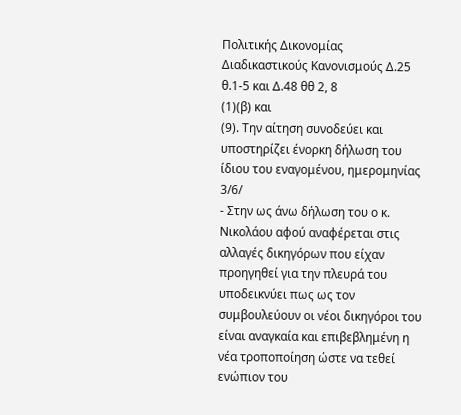Πολιτικής Δικονομίας Διαδικαστικούς Κανονισμούς Δ.25 θ.1-5 και Δ.48 θθ 2, 8
(1)(β) και
(9). Την αίτηση συνοδεύει και υποστηρίζει ένορκη δήλωση του ίδιου του εναγομένου, ημερομηνίας 3/6/
- Στην ως άνω δήλωση του ο κ. Νικολάου αφού αναφέρεται στις αλλαγές δικηγόρων που είχαν προηγηθεί για την πλευρά του υποδεικνύει πως ως τον συμβουλεύουν οι νέοι δικηγόροι του είναι αναγκαία και επιβεβλημένη η νέα τροποποίηση ώστε να τεθεί ενώπιον του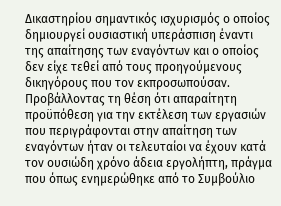Δικαστηρίου σημαντικός ισχυρισμός ο οποίος δημιουργεί ουσιαστική υπεράσπιση έναντι της απαίτησης των εναγόντων και ο οποίος δεν είχε τεθεί από τους προηγούμενους δικηγόρους που τον εκπροσωπούσαν. Προβάλλοντας τη θέση ότι απαραίτητη προϋπόθεση για την εκτέλεση των εργασιών που περιγράφονται στην απαίτηση των εναγόντων ήταν οι τελευταίοι να έχουν κατά τον ουσιώδη χρόνο άδεια εργολήπτη, πράγμα που όπως ενημερώθηκε από το Συμβούλιο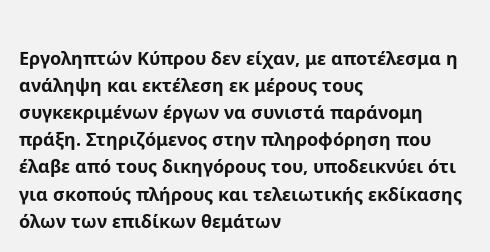Εργοληπτών Κύπρου δεν είχαν, με αποτέλεσμα η ανάληψη και εκτέλεση εκ μέρους τους συγκεκριμένων έργων να συνιστά παράνομη πράξη. Στηριζόμενος στην πληροφόρηση που έλαβε από τους δικηγόρους του, υποδεικνύει ότι για σκοπούς πλήρους και τελειωτικής εκδίκασης όλων των επιδίκων θεμάτων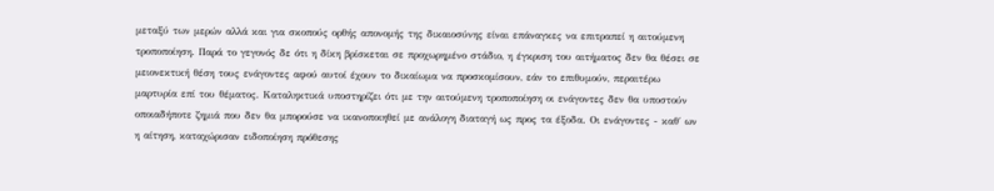μεταξύ των μερών αλλά και για σκοπούς ορθής απονομής της δικαιοσύνης είναι επάναγκες να επιτραπεί η αιτούμενη τροποποίηση. Παρά το γεγονός δε ότι η δίκη βρίσκεται σε προχωρημένο στάδιο, η έγκριση του αιτήματος δεν θα θέσει σε μειονεκτική θέση τους ενάγοντες αφού αυτοί έχουν το δικαίωμα να προσκομίσουν, εάν το επιθυμούν, περαιτέρω μαρτυρία επί του θέματος. Καταληκτικά υποστηρίζει ότι με την αιτούμενη τροποποίηση οι ενάγοντες δεν θα υποστούν οποιαδήποτε ζημιά που δεν θα μπορούσε να ικανοποιηθεί με ανάλογη διαταγή ως προς τα έξοδα. Οι ενάγοντες - καθ΄ ων η αίτηση, καταχώρισαν ειδοποίηση πρόθεσης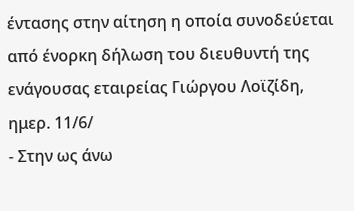έντασης στην αίτηση η οποία συνοδεύεται από ένορκη δήλωση του διευθυντή της ενάγουσας εταιρείας Γιώργου Λοϊζίδη, ημερ. 11/6/
- Στην ως άνω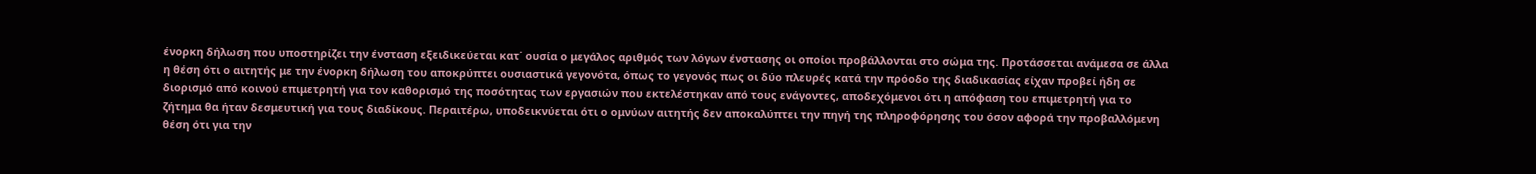ένορκη δήλωση που υποστηρίζει την ένσταση εξειδικεύεται κατ΄ ουσία ο μεγάλος αριθμός των λόγων ένστασης οι οποίοι προβάλλονται στο σώμα της. Προτάσσεται ανάμεσα σε άλλα η θέση ότι ο αιτητής με την ένορκη δήλωση του αποκρύπτει ουσιαστικά γεγονότα, όπως το γεγονός πως οι δύο πλευρές κατά την πρόοδο της διαδικασίας είχαν προβεί ήδη σε διορισμό από κοινού επιμετρητή για τον καθορισμό της ποσότητας των εργασιών που εκτελέστηκαν από τους ενάγοντες, αποδεχόμενοι ότι η απόφαση του επιμετρητή για το ζήτημα θα ήταν δεσμευτική για τους διαδίκους. Περαιτέρω, υποδεικνύεται ότι ο ομνύων αιτητής δεν αποκαλύπτει την πηγή της πληροφόρησης του όσον αφορά την προβαλλόμενη θέση ότι για την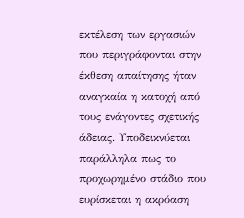εκτέλεση των εργασιών που περιγράφονται στην έκθεση απαίτησης ήταν αναγκαία η κατοχή από τους ενάγοντες σχετικής άδειας. Υποδεικνύεται παράλληλα πως το προχωρημένο στάδιο που ευρίσκεται η ακρόαση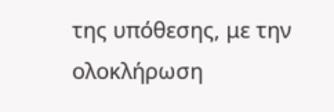της υπόθεσης, με την ολοκλήρωση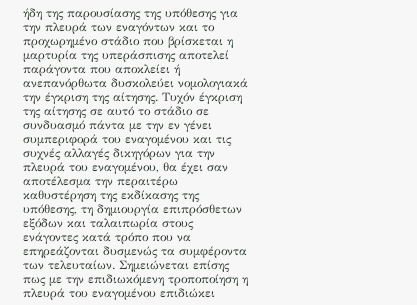ήδη της παρουσίασης της υπόθεσης για την πλευρά των εναγόντων και το προχωρημένο στάδιο που βρίσκεται η μαρτυρία της υπεράσπισης αποτελεί παράγοντα που αποκλείει ή ανεπανόρθωτα δυσκολεύει νομολογιακά την έγκριση της αίτησης. Τυχόν έγκριση της αίτησης σε αυτό το στάδιο σε συνδυασμό πάντα με την εν γένει συμπεριφορά του εναγομένου και τις συχνές αλλαγές δικηγόρων για την πλευρά του εναγομένου, θα έχει σαν αποτέλεσμα την περαιτέρω καθυστέρηση της εκδίκασης της υπόθεσης, τη δημιουργία επιπρόσθετων εξόδων και ταλαιπωρία στους ενάγοντες κατά τρόπο που να επηρεάζονται δυσμενώς τα συμφέροντα των τελευταίων. Σημειώνεται επίσης πως με την επιδιωκόμενη τροποποίηση η πλευρά του εναγομένου επιδιώκει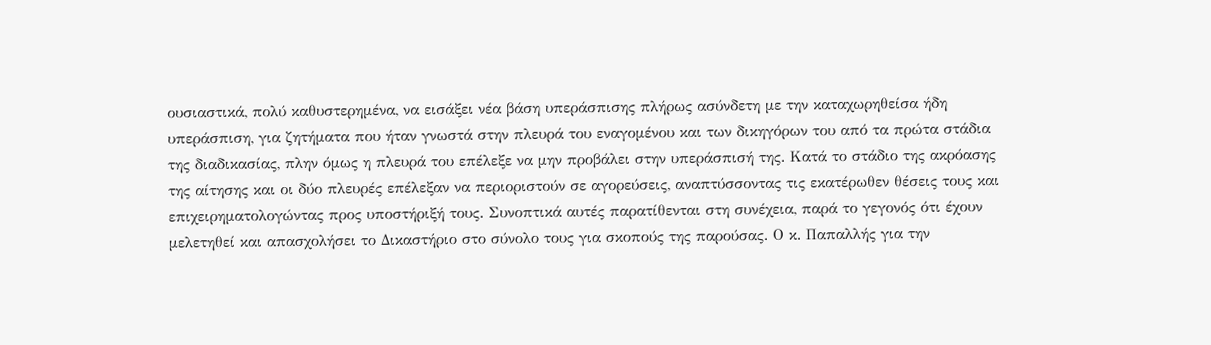ουσιαστικά, πολύ καθυστερημένα, να εισάξει νέα βάση υπεράσπισης πλήρως ασύνδετη με την καταχωρηθείσα ήδη υπεράσπιση, για ζητήματα που ήταν γνωστά στην πλευρά του εναγομένου και των δικηγόρων του από τα πρώτα στάδια της διαδικασίας, πλην όμως η πλευρά του επέλεξε να μην προβάλει στην υπεράσπισή της. Κατά το στάδιο της ακρόασης της αίτησης και οι δύο πλευρές επέλεξαν να περιοριστούν σε αγορεύσεις, αναπτύσσοντας τις εκατέρωθεν θέσεις τους και επιχειρηματολογώντας προς υποστήριξή τους. Συνοπτικά αυτές παρατίθενται στη συνέχεια, παρά το γεγονός ότι έχουν μελετηθεί και απασχολήσει το Δικαστήριο στο σύνολο τους για σκοπούς της παρούσας. Ο κ. Παπαλλής για την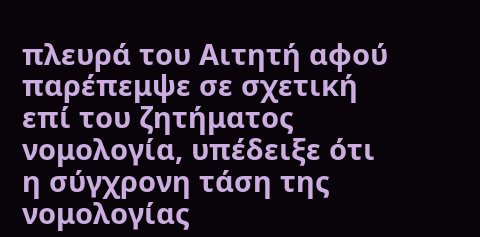πλευρά του Αιτητή αφού παρέπεμψε σε σχετική επί του ζητήματος νομολογία, υπέδειξε ότι η σύγχρονη τάση της νομολογίας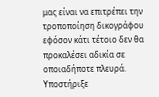μας είναι να επιτρέπει την τροποποίηση δικογράφου εφόσον κάτι τέτοιο δεν θα προκαλέσει αδικία σε οποιαδήποτε πλευρά. Υποστήριξε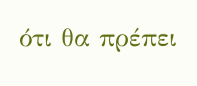ότι θα πρέπει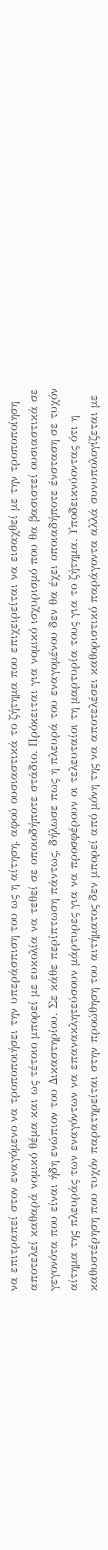να επιτραπεί στον εναγόμενο να τροποποιήσει την υπεράσπιση του ως η αίτηση, αφού ουσιαστικά το ζήτημα που επιχειρείται να εισαχθεί με την τροποποίηση αποτελεί καθαρά νομικό θέμα και ως τέτοιο μπορεί με ευκολία να τεθεί σε οποιοδήποτε στάδιο. Πρόκειται για νομικό ισχυρισμό που θα βασιστεί ουσιαστικά σε γεγονότα που είναι ήδη ενώπιον του Δικαστηρίου. Σε κάθε περίπτωση πάντως, δήλωσε πως η πλευρά του εναγομένου δεν θα έχει οποιαδήποτε ένσταση σε τυχόν αίτημα της πλευράς των εναγόντων να επανακλητεύσουν μάρτυρες για να προσφέρουν οι τελευταίοι τη μαρτυρία τους για το ζήτημα. Υποδεικνύοντας ότι η καθυστέρηση που τυχόν παρατηρείται στην προώθηση του αιτήματος δεν μπορεί από μόνη της να αποτελέσει καθοριστικό παράγοντα αλλά συνυπολογίζεται με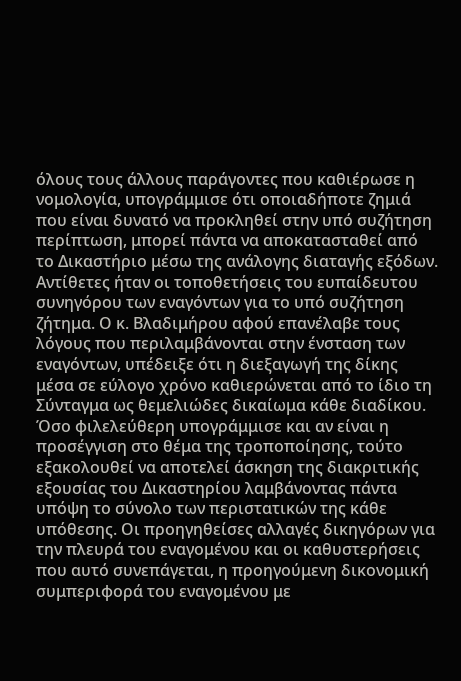όλους τους άλλους παράγοντες που καθιέρωσε η νομολογία, υπογράμμισε ότι οποιαδήποτε ζημιά που είναι δυνατό να προκληθεί στην υπό συζήτηση περίπτωση, μπορεί πάντα να αποκατασταθεί από το Δικαστήριο μέσω της ανάλογης διαταγής εξόδων. Αντίθετες ήταν οι τοποθετήσεις του ευπαίδευτου συνηγόρου των εναγόντων για το υπό συζήτηση ζήτημα. Ο κ. Βλαδιμήρου αφού επανέλαβε τους λόγους που περιλαμβάνονται στην ένσταση των εναγόντων, υπέδειξε ότι η διεξαγωγή της δίκης μέσα σε εύλογο χρόνο καθιερώνεται από το ίδιο τη Σύνταγμα ως θεμελιώδες δικαίωμα κάθε διαδίκου. Όσο φιλελεύθερη υπογράμμισε και αν είναι η προσέγγιση στο θέμα της τροποποίησης, τούτο εξακολουθεί να αποτελεί άσκηση της διακριτικής εξουσίας του Δικαστηρίου λαμβάνοντας πάντα υπόψη το σύνολο των περιστατικών της κάθε υπόθεσης. Οι προηγηθείσες αλλαγές δικηγόρων για την πλευρά του εναγομένου και οι καθυστερήσεις που αυτό συνεπάγεται, η προηγούμενη δικονομική συμπεριφορά του εναγομένου με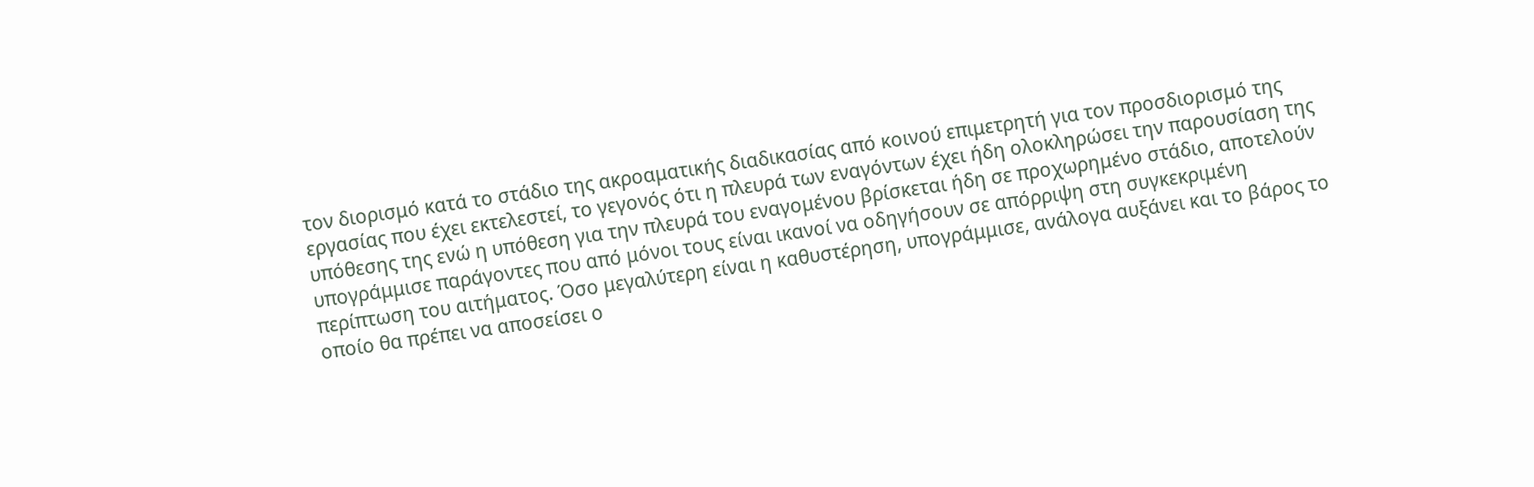τον διορισμό κατά το στάδιο της ακροαματικής διαδικασίας από κοινού επιμετρητή για τον προσδιορισμό της εργασίας που έχει εκτελεστεί, το γεγονός ότι η πλευρά των εναγόντων έχει ήδη ολοκληρώσει την παρουσίαση της υπόθεσης της ενώ η υπόθεση για την πλευρά του εναγομένου βρίσκεται ήδη σε προχωρημένο στάδιο, αποτελούν υπογράμμισε παράγοντες που από μόνοι τους είναι ικανοί να οδηγήσουν σε απόρριψη στη συγκεκριμένη περίπτωση του αιτήματος. Όσο μεγαλύτερη είναι η καθυστέρηση, υπογράμμισε, ανάλογα αυξάνει και το βάρος το οποίο θα πρέπει να αποσείσει ο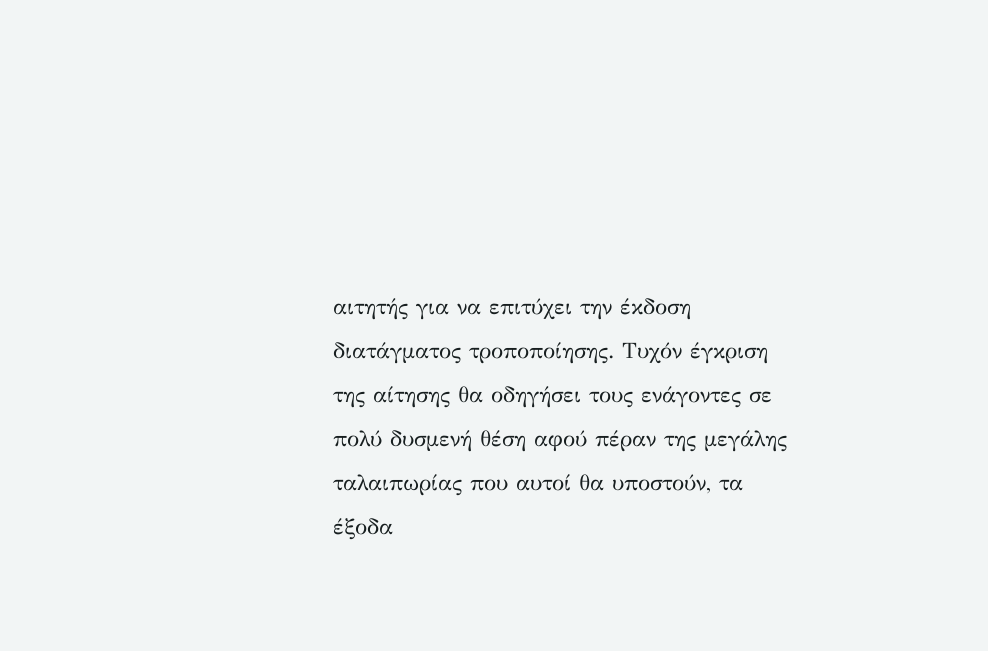αιτητής για να επιτύχει την έκδοση διατάγματος τροποποίησης. Τυχόν έγκριση της αίτησης θα οδηγήσει τους ενάγοντες σε πολύ δυσμενή θέση αφού πέραν της μεγάλης ταλαιπωρίας που αυτοί θα υποστούν, τα έξοδα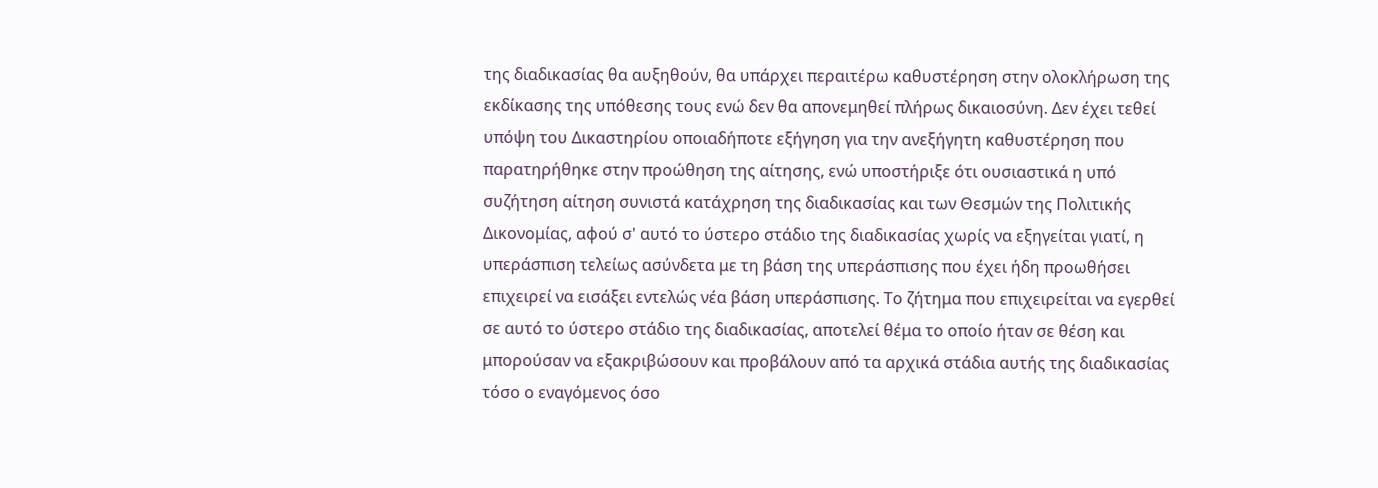της διαδικασίας θα αυξηθούν, θα υπάρχει περαιτέρω καθυστέρηση στην ολοκλήρωση της εκδίκασης της υπόθεσης τους ενώ δεν θα απονεμηθεί πλήρως δικαιοσύνη. Δεν έχει τεθεί υπόψη του Δικαστηρίου οποιαδήποτε εξήγηση για την ανεξήγητη καθυστέρηση που παρατηρήθηκε στην προώθηση της αίτησης, ενώ υποστήριξε ότι ουσιαστικά η υπό συζήτηση αίτηση συνιστά κατάχρηση της διαδικασίας και των Θεσμών της Πολιτικής Δικονομίας, αφού σ' αυτό το ύστερο στάδιο της διαδικασίας χωρίς να εξηγείται γιατί, η υπεράσπιση τελείως ασύνδετα με τη βάση της υπεράσπισης που έχει ήδη προωθήσει επιχειρεί να εισάξει εντελώς νέα βάση υπεράσπισης. Το ζήτημα που επιχειρείται να εγερθεί σε αυτό το ύστερο στάδιο της διαδικασίας, αποτελεί θέμα το οποίο ήταν σε θέση και μπορούσαν να εξακριβώσουν και προβάλουν από τα αρχικά στάδια αυτής της διαδικασίας τόσο ο εναγόμενος όσο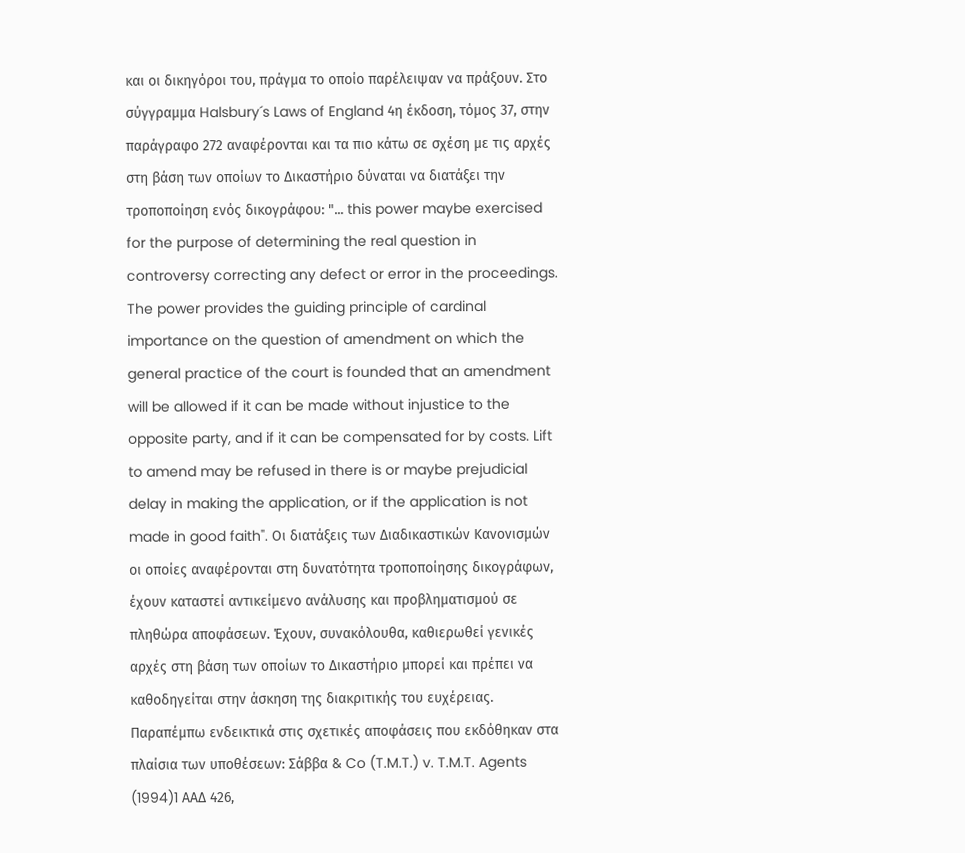και οι δικηγόροι του, πράγμα το οποίο παρέλειψαν να πράξουν. Στο σύγγραμμα Halsbury´s Laws of England 4η έκδοση, τόμος 37, στην παράγραφο 272 αναφέρονται και τα πιο κάτω σε σχέση με τις αρχές στη βάση των οποίων το Δικαστήριο δύναται να διατάξει την τροποποίηση ενός δικογράφου: "... this power maybe exercised for the purpose of determining the real question in controversy correcting any defect or error in the proceedings. The power provides the guiding principle of cardinal importance on the question of amendment on which the general practice of the court is founded that an amendment will be allowed if it can be made without injustice to the opposite party, and if it can be compensated for by costs. Lift to amend may be refused in there is or maybe prejudicial delay in making the application, or if the application is not made in good faith". Οι διατάξεις των Διαδικαστικών Κανονισμών οι οποίες αναφέρονται στη δυνατότητα τροποποίησης δικογράφων, έχουν καταστεί αντικείμενο ανάλυσης και προβληματισμού σε πληθώρα αποφάσεων. Έχουν, συνακόλουθα, καθιερωθεί γενικές αρχές στη βάση των οποίων το Δικαστήριο μπορεί και πρέπει να καθοδηγείται στην άσκηση της διακριτικής του ευχέρειας. Παραπέμπω ενδεικτικά στις σχετικές αποφάσεις που εκδόθηκαν στα πλαίσια των υποθέσεων: Σάββα & Co (T.M.T.) v. T.M.T. Agents
(1994)1 AAΔ 426,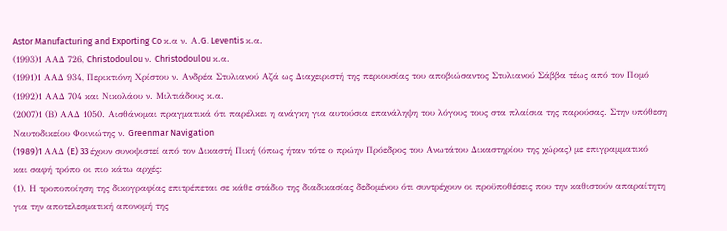Astor Manufacturing and Exporting Co κ.α ν. Α.G. Leventis κ.α.
(1993)1 ΑΑΔ 726, Christodoulou ν. Christodoulou κ.α.
(1991)1 ΑΑΔ 934, Περικτιόνη Χρίστου ν. Ανδρέα Στυλιανού Αζά ως Διαχειριστή της περιουσίας του αποβιώσαντος Στυλιανού Σάββα τέως από τον Πομό
(1992)1 ΑΑΔ 704 και Νικολάου ν. Μιλτιάδους κ.α.
(2007)1 (Β) ΑΑΔ 1050. Αισθάνομαι πραγματικά ότι παρέλκει η ανάγκη για αυτούσια επανάληψη του λόγους τους στα πλαίσια της παρούσας. Στην υπόθεση Ναυτοδικείου Φοινιώτης ν. Greenmar Navigation
(1989)1 AAΔ (E) 33 έχουν συνοψιστεί από τον Δικαστή Πική (όπως ήταν τότε ο πρώην Πρόεδρος του Ανωτάτου Δικαστηρίου της χώρας) με επιγραμματικό και σαφή τρόπο οι πιο κάτω αρχές:
(1). Η τροποποίηση της δικογραφίας επιτρέπεται σε κάθε στάδιο της διαδικασίας δεδομένου ότι συντρέχουν οι προϋποθέσεις που την καθιστούν απαραίτητη για την αποτελεσματική απονομή της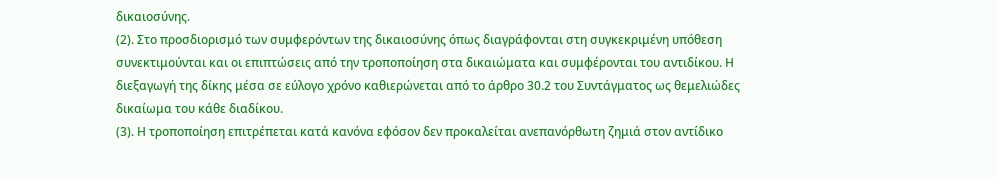δικαιοσύνης.
(2). Στο προσδιορισμό των συμφερόντων της δικαιοσύνης όπως διαγράφονται στη συγκεκριμένη υπόθεση συνεκτιμούνται και οι επιπτώσεις από την τροποποίηση στα δικαιώματα και συμφέρονται του αντιδίκου. Η διεξαγωγή της δίκης μέσα σε εύλογο χρόνο καθιερώνεται από το άρθρο 30.2 του Συντάγματος ως θεμελιώδες δικαίωμα του κάθε διαδίκου.
(3). Η τροποποίηση επιτρέπεται κατά κανόνα εφόσον δεν προκαλείται ανεπανόρθωτη ζημιά στον αντίδικο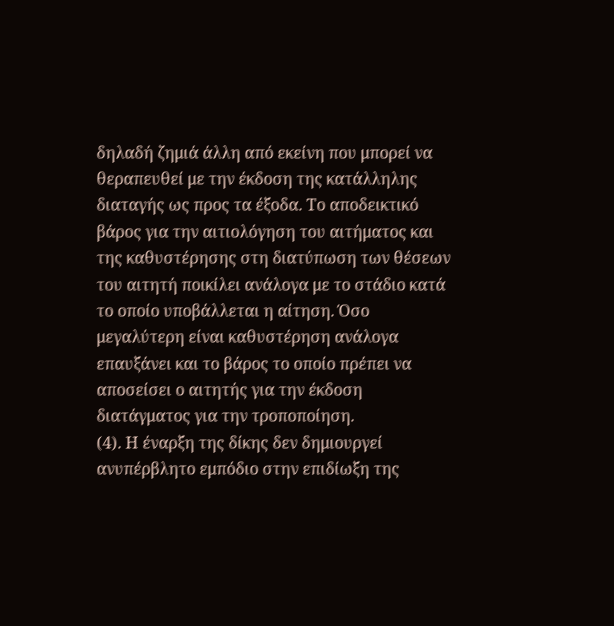δηλαδή ζημιά άλλη από εκείνη που μπορεί να θεραπευθεί με την έκδοση της κατάλληλης διαταγής ως προς τα έξοδα. Το αποδεικτικό βάρος για την αιτιολόγηση του αιτήματος και της καθυστέρησης στη διατύπωση των θέσεων του αιτητή ποικίλει ανάλογα με το στάδιο κατά το οποίο υποβάλλεται η αίτηση. Όσο μεγαλύτερη είναι καθυστέρηση ανάλογα επαυξάνει και το βάρος το οποίο πρέπει να αποσείσει ο αιτητής για την έκδοση διατάγματος για την τροποποίηση.
(4). Η έναρξη της δίκης δεν δημιουργεί ανυπέρβλητο εμπόδιο στην επιδίωξη της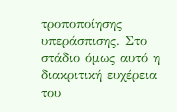τροποποίησης υπεράσπισης. Στο στάδιο όμως αυτό η διακριτική ευχέρεια του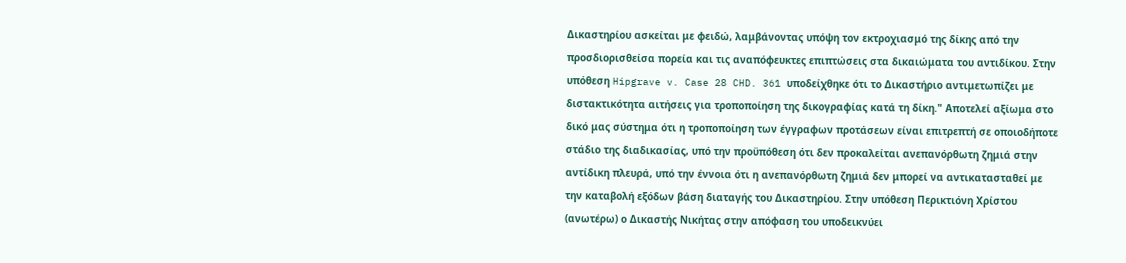Δικαστηρίου ασκείται με φειδώ, λαμβάνοντας υπόψη τον εκτροχιασμό της δίκης από την προσδιορισθείσα πορεία και τις αναπόφευκτες επιπτώσεις στα δικαιώματα του αντιδίκου. Στην υπόθεση Hipgrave v. Case 28 CHD. 361 υποδείχθηκε ότι το Δικαστήριο αντιμετωπίζει με διστακτικότητα αιτήσεις για τροποποίηση της δικογραφίας κατά τη δίκη." Αποτελεί αξίωμα στο δικό μας σύστημα ότι η τροποποίηση των έγγραφων προτάσεων είναι επιτρεπτή σε οποιοδήποτε στάδιο της διαδικασίας, υπό την προϋπόθεση ότι δεν προκαλείται ανεπανόρθωτη ζημιά στην αντίδικη πλευρά, υπό την έννοια ότι η ανεπανόρθωτη ζημιά δεν μπορεί να αντικατασταθεί με την καταβολή εξόδων βάση διαταγής του Δικαστηρίου. Στην υπόθεση Περικτιόνη Χρίστου (ανωτέρω) ο Δικαστής Νικήτας στην απόφαση του υποδεικνύει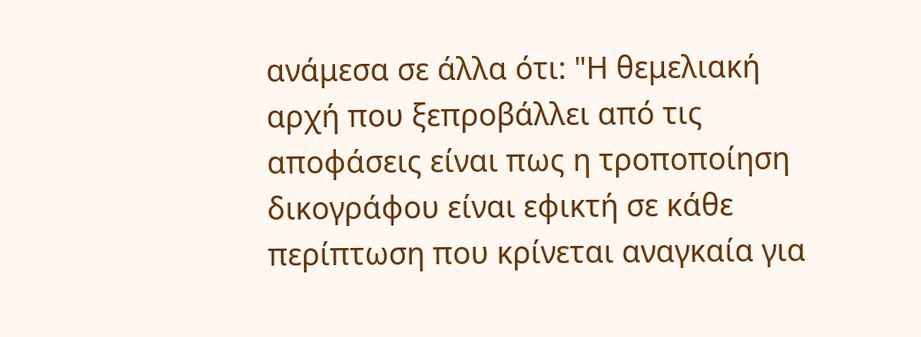ανάμεσα σε άλλα ότι: "Η θεμελιακή αρχή που ξεπροβάλλει από τις αποφάσεις είναι πως η τροποποίηση δικογράφου είναι εφικτή σε κάθε περίπτωση που κρίνεται αναγκαία για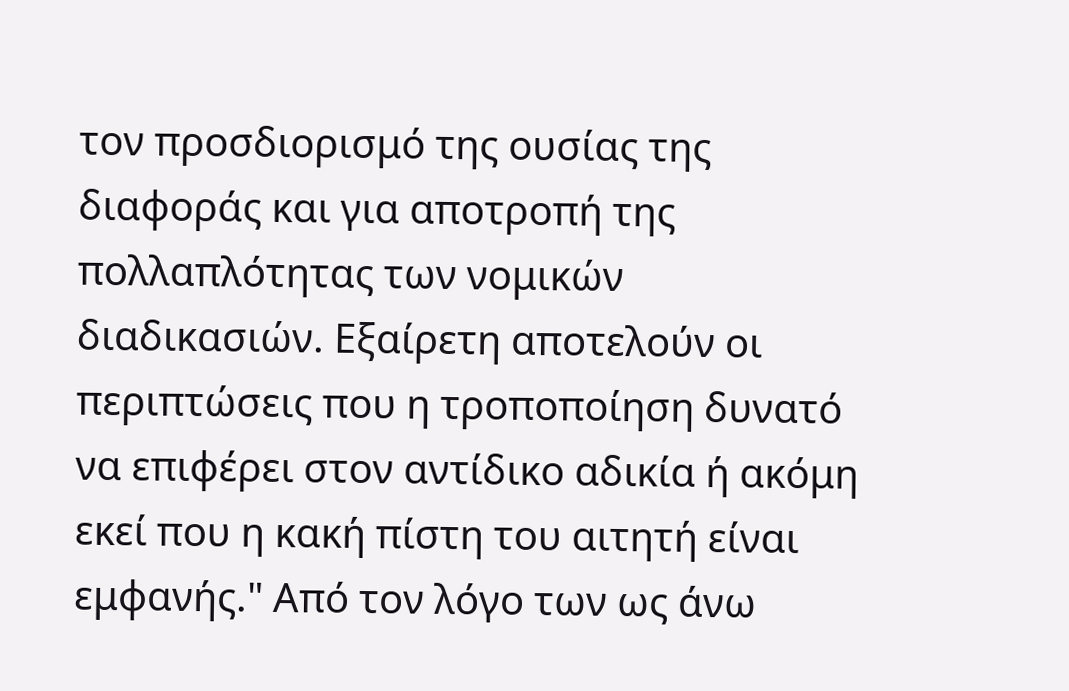τον προσδιορισμό της ουσίας της διαφοράς και για αποτροπή της πολλαπλότητας των νομικών διαδικασιών. Εξαίρετη αποτελούν οι περιπτώσεις που η τροποποίηση δυνατό να επιφέρει στον αντίδικο αδικία ή ακόμη εκεί που η κακή πίστη του αιτητή είναι εμφανής." Από τον λόγο των ως άνω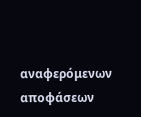αναφερόμενων αποφάσεων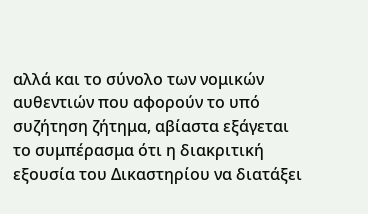αλλά και το σύνολο των νομικών αυθεντιών που αφορούν το υπό συζήτηση ζήτημα, αβίαστα εξάγεται το συμπέρασμα ότι η διακριτική εξουσία του Δικαστηρίου να διατάξει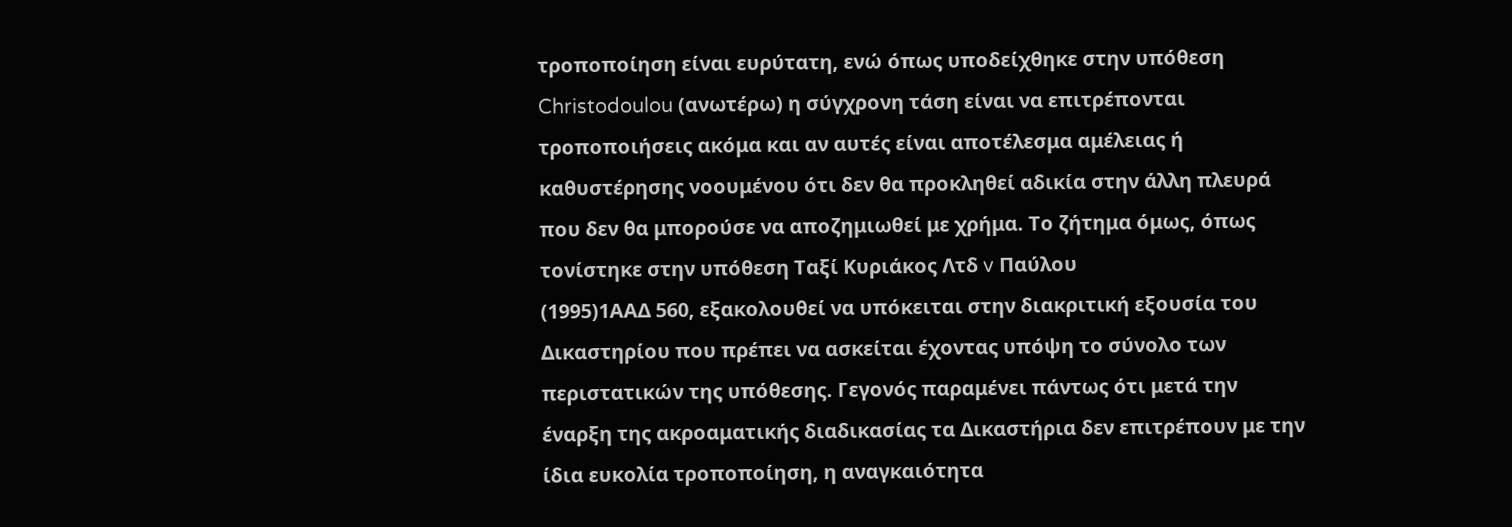τροποποίηση είναι ευρύτατη, ενώ όπως υποδείχθηκε στην υπόθεση Christodoulou (ανωτέρω) η σύγχρονη τάση είναι να επιτρέπονται τροποποιήσεις ακόμα και αν αυτές είναι αποτέλεσμα αμέλειας ή καθυστέρησης νοουμένου ότι δεν θα προκληθεί αδικία στην άλλη πλευρά που δεν θα μπορούσε να αποζημιωθεί με χρήμα. Το ζήτημα όμως, όπως τονίστηκε στην υπόθεση Ταξί Κυριάκος Λτδ v Παύλου
(1995)1ΑΑΔ 560, εξακολουθεί να υπόκειται στην διακριτική εξουσία του Δικαστηρίου που πρέπει να ασκείται έχοντας υπόψη το σύνολο των περιστατικών της υπόθεσης. Γεγονός παραμένει πάντως ότι μετά την έναρξη της ακροαματικής διαδικασίας τα Δικαστήρια δεν επιτρέπουν με την ίδια ευκολία τροποποίηση, η αναγκαιότητα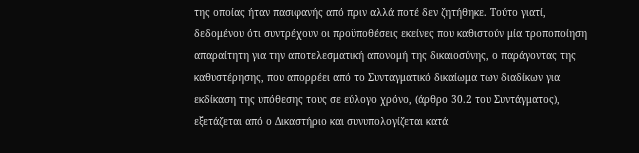της οποίας ήταν πασιφανής από πριν αλλά ποτέ δεν ζητήθηκε. Τούτο γιατί, δεδομένου ότι συντρέχουν οι προϋποθέσεις εκείνες που καθιστούν μία τροποποίηση απαραίτητη για την αποτελεσματική απονομή της δικαιοσύνης, ο παράγοντας της καθυστέρησης, που απορρέει από το Συνταγματικό δικαίωμα των διαδίκων για εκδίκαση της υπόθεσης τους σε εύλογο χρόνο, (άρθρο 30.2 του Συντάγματος), εξετάζεται από ο Δικαστήριο και συνυπολογίζεται κατά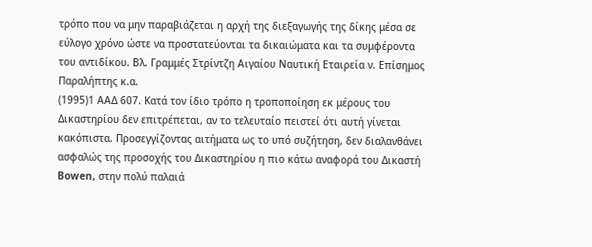τρόπο που να μην παραβιάζεται η αρχή της διεξαγωγής της δίκης μέσα σε εύλογο χρόνο ώστε να προστατεύονται τα δικαιώματα και τα συμφέροντα του αντιδίκου. Βλ. Γραμμές Στρίντζη Αιγαίου Ναυτική Εταιρεία ν. Επίσημος Παραλήπτης κ.α.
(1995)1 ΑΑΔ 607. Κατά τον ίδιο τρόπο η τροποποίηση εκ μέρους του Δικαστηρίου δεν επιτρέπεται, αν το τελευταίο πειστεί ότι αυτή γίνεται κακόπιστα. Προσεγγίζοντας αιτήματα ως το υπό συζήτηση, δεν διαλανθάνει ασφαλώς της προσοχής του Δικαστηρίου η πιο κάτω αναφορά του Δικαστή Bowen, στην πολύ παλαιά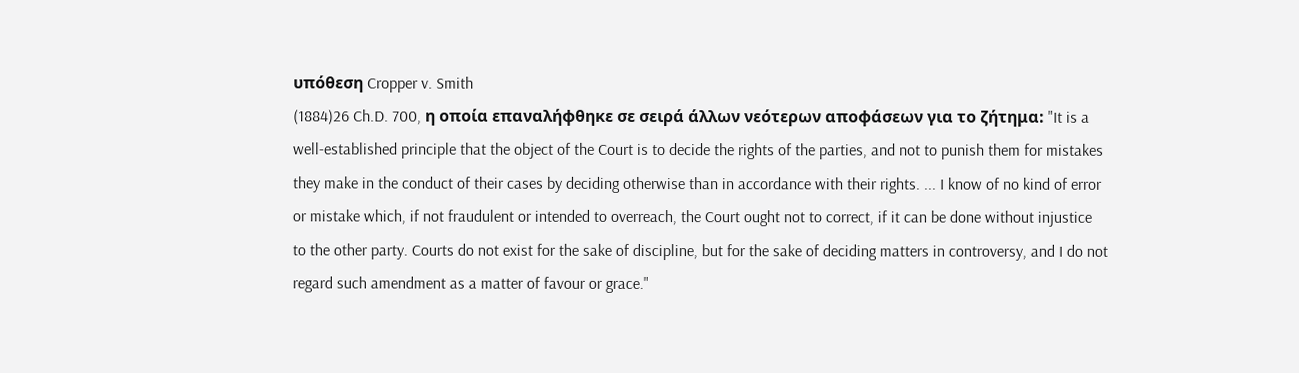υπόθεση Cropper v. Smith
(1884)26 Ch.D. 700, η οποία επαναλήφθηκε σε σειρά άλλων νεότερων αποφάσεων για το ζήτημα: "It is a well-established principle that the object of the Court is to decide the rights of the parties, and not to punish them for mistakes they make in the conduct of their cases by deciding otherwise than in accordance with their rights. ... I know of no kind of error or mistake which, if not fraudulent or intended to overreach, the Court ought not to correct, if it can be done without injustice to the other party. Courts do not exist for the sake of discipline, but for the sake of deciding matters in controversy, and I do not regard such amendment as a matter of favour or grace."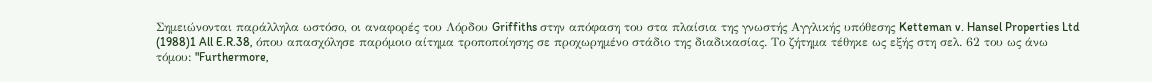Σημειώνονται παράλληλα ωστόσο, οι αναφορές του Λόρδου Griffiths στην απόφαση του στα πλαίσια της γνωστής Αγγλικής υπόθεσης Ketteman v. Hansel Properties Ltd
(1988)1 All E.R.38, όπου απασχόλησε παρόμοιο αίτημα τροποποίησης σε προχωρημένο στάδιο της διαδικασίας. Το ζήτημα τέθηκε ως εξής στη σελ. 62 του ως άνω τόμου: "Furthermore,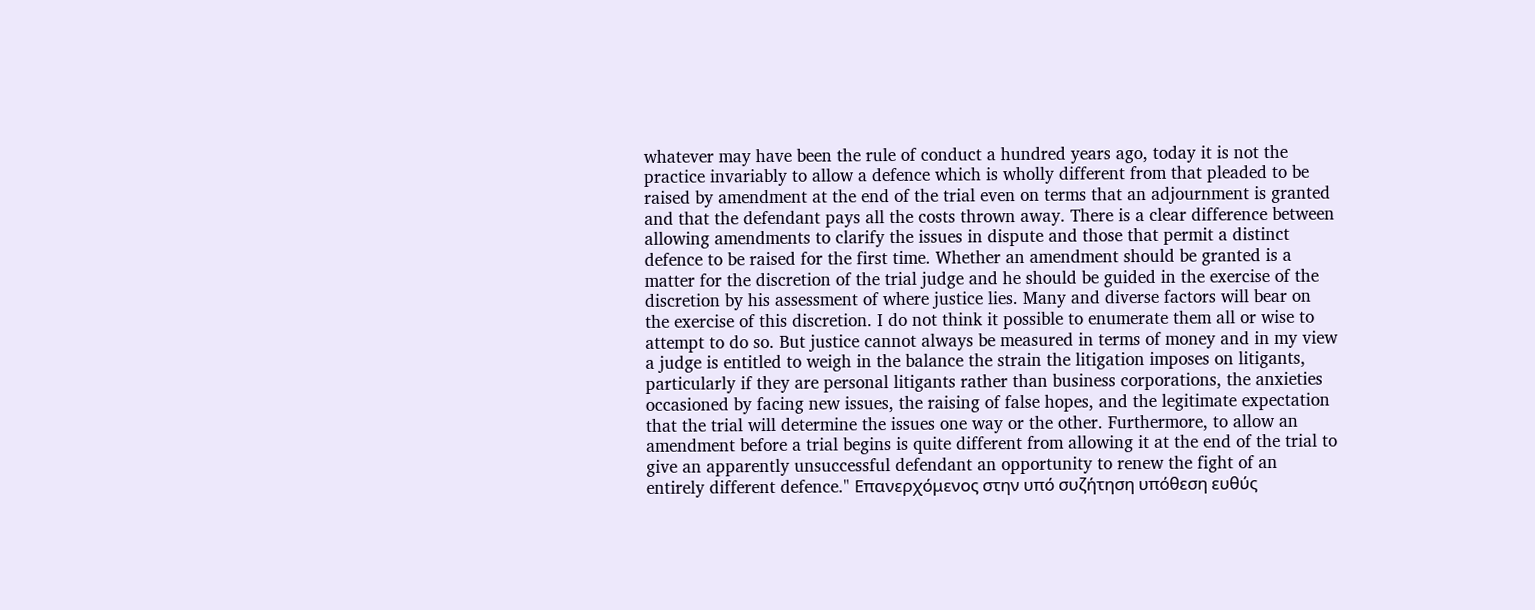whatever may have been the rule of conduct a hundred years ago, today it is not the practice invariably to allow a defence which is wholly different from that pleaded to be raised by amendment at the end of the trial even on terms that an adjournment is granted and that the defendant pays all the costs thrown away. There is a clear difference between allowing amendments to clarify the issues in dispute and those that permit a distinct defence to be raised for the first time. Whether an amendment should be granted is a matter for the discretion of the trial judge and he should be guided in the exercise of the discretion by his assessment of where justice lies. Many and diverse factors will bear on the exercise of this discretion. I do not think it possible to enumerate them all or wise to attempt to do so. But justice cannot always be measured in terms of money and in my view a judge is entitled to weigh in the balance the strain the litigation imposes on litigants, particularly if they are personal litigants rather than business corporations, the anxieties occasioned by facing new issues, the raising of false hopes, and the legitimate expectation that the trial will determine the issues one way or the other. Furthermore, to allow an amendment before a trial begins is quite different from allowing it at the end of the trial to give an apparently unsuccessful defendant an opportunity to renew the fight of an entirely different defence." Επανερχόμενος στην υπό συζήτηση υπόθεση ευθύς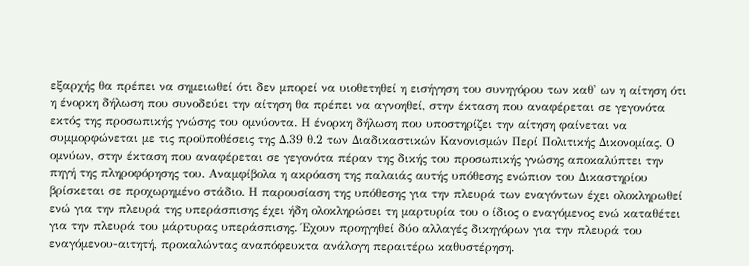εξαρχής θα πρέπει να σημειωθεί ότι δεν μπορεί να υιοθετηθεί η εισήγηση του συνηγόρου των καθ' ων η αίτηση ότι η ένορκη δήλωση που συνοδεύει την αίτηση θα πρέπει να αγνοηθεί, στην έκταση που αναφέρεται σε γεγονότα εκτός της προσωπικής γνώσης του ομνύοντα. Η ένορκη δήλωση που υποστηρίζει την αίτηση φαίνεται να συμμορφώνεται με τις προϋποθέσεις της Δ.39 θ.2 των Διαδικαστικών Κανονισμών Περί Πολιτικής Δικονομίας. Ο ομνύων, στην έκταση που αναφέρεται σε γεγονότα πέραν της δικής του προσωπικής γνώσης αποκαλύπτει την πηγή της πληροφόρησης του. Αναμφίβολα η ακρόαση της παλαιάς αυτής υπόθεσης ενώπιον του Δικαστηρίου βρίσκεται σε προχωρημένο στάδιο. Η παρουσίαση της υπόθεσης για την πλευρά των εναγόντων έχει ολοκληρωθεί ενώ για την πλευρά της υπεράσπισης έχει ήδη ολοκληρώσει τη μαρτυρία του ο ίδιος ο εναγόμενος ενώ καταθέτει για την πλευρά του μάρτυρας υπεράσπισης. Έχουν προηγηθεί δύο αλλαγές δικηγόρων για την πλευρά του εναγόμενου-αιτητή, προκαλώντας αναπόφευκτα ανάλογη περαιτέρω καθυστέρηση.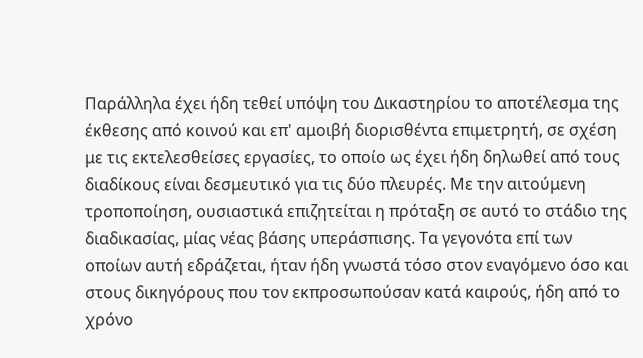Παράλληλα έχει ήδη τεθεί υπόψη του Δικαστηρίου το αποτέλεσμα της έκθεσης από κοινού και επ' αμοιβή διορισθέντα επιμετρητή, σε σχέση με τις εκτελεσθείσες εργασίες, το οποίο ως έχει ήδη δηλωθεί από τους διαδίκους είναι δεσμευτικό για τις δύο πλευρές. Με την αιτούμενη τροποποίηση, ουσιαστικά επιζητείται η πρόταξη σε αυτό το στάδιο της διαδικασίας, μίας νέας βάσης υπεράσπισης. Τα γεγονότα επί των οποίων αυτή εδράζεται, ήταν ήδη γνωστά τόσο στον εναγόμενο όσο και στους δικηγόρους που τον εκπροσωπούσαν κατά καιρούς, ήδη από το χρόνο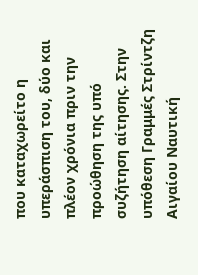που καταχωρείτο η υπεράσπιση του, δύο και πλέον χρόνια πριν την προώθηση της υπό συζήτηση αίτησης. Στην υπόθεση Γραμμές Στρίντζη Αιγαίου Ναυτική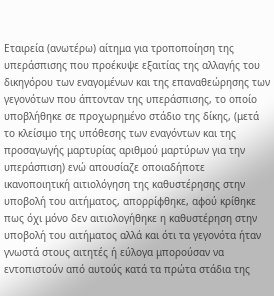Εταιρεία (ανωτέρω) αίτημα για τροποποίηση της υπεράσπισης που προέκυψε εξαιτίας της αλλαγής του δικηγόρου των εναγομένων και της επαναθεώρησης των γεγονότων που άπτονταν της υπεράσπισης, το οποίο υποβλήθηκε σε προχωρημένο στάδιο της δίκης, (μετά το κλείσιμο της υπόθεσης των εναγόντων και της προσαγωγής μαρτυρίας αριθμού μαρτύρων για την υπεράσπιση) ενώ απουσίαζε οποιαδήποτε ικανοποιητική αιτιολόγηση της καθυστέρησης στην υποβολή του αιτήματος, απορρίφθηκε, αφού κρίθηκε πως όχι μόνο δεν αιτιολογήθηκε η καθυστέρηση στην υποβολή του αιτήματος αλλά και ότι τα γεγονότα ήταν γνωστά στους αιτητές ή εύλογα μπορούσαν να εντοπιστούν από αυτούς κατά τα πρώτα στάδια της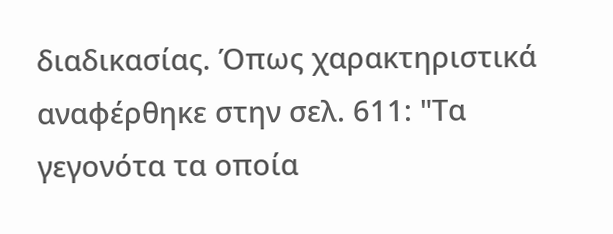διαδικασίας. Όπως χαρακτηριστικά αναφέρθηκε στην σελ. 611: "Τα γεγονότα τα οποία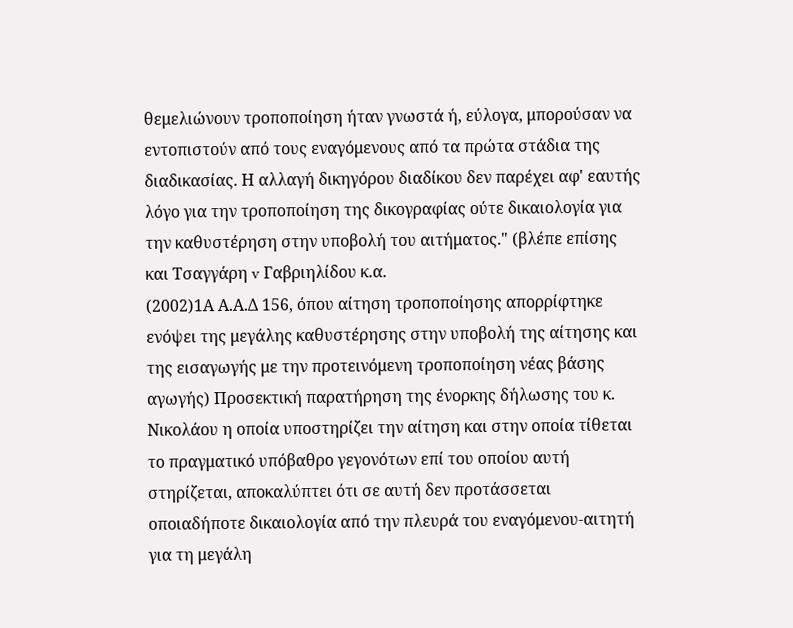θεμελιώνουν τροποποίηση ήταν γνωστά ή, εύλογα, μπορούσαν να εντοπιστούν από τους εναγόμενους από τα πρώτα στάδια της διαδικασίας. Η αλλαγή δικηγόρου διαδίκου δεν παρέχει αφ' εαυτής λόγο για την τροποποίηση της δικογραφίας ούτε δικαιολογία για την καθυστέρηση στην υποβολή του αιτήματος." (βλέπε επίσης και Τσαγγάρη v Γαβριηλίδου κ.α.
(2002)1Α Α.Α.Δ 156, όπου αίτηση τροποποίησης απορρίφτηκε ενόψει της μεγάλης καθυστέρησης στην υποβολή της αίτησης και της εισαγωγής με την προτεινόμενη τροποποίηση νέας βάσης αγωγής) Προσεκτική παρατήρηση της ένορκης δήλωσης του κ. Νικολάου η οποία υποστηρίζει την αίτηση και στην οποία τίθεται το πραγματικό υπόβαθρο γεγονότων επί του οποίου αυτή στηρίζεται, αποκαλύπτει ότι σε αυτή δεν προτάσσεται οποιαδήποτε δικαιολογία από την πλευρά του εναγόμενου-αιτητή για τη μεγάλη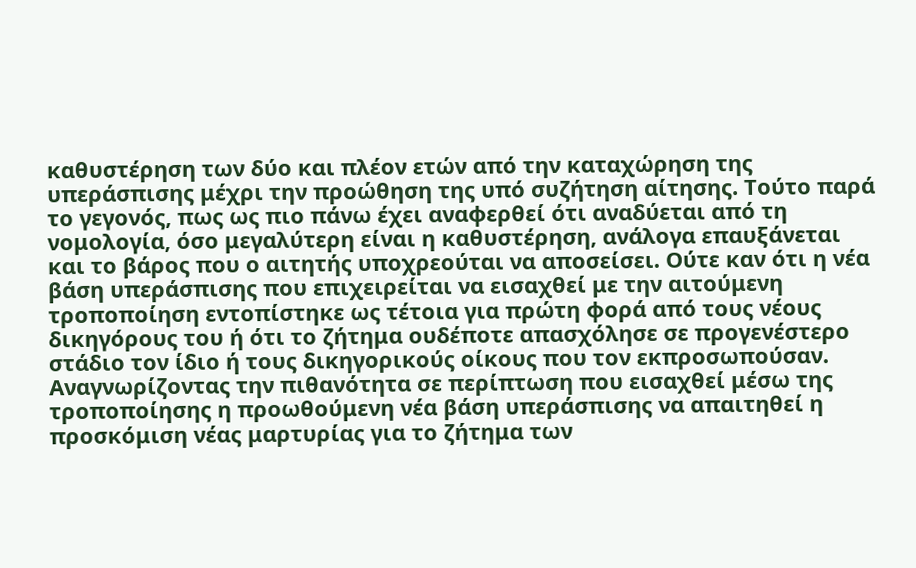καθυστέρηση των δύο και πλέον ετών από την καταχώρηση της υπεράσπισης μέχρι την προώθηση της υπό συζήτηση αίτησης. Τούτο παρά το γεγονός, πως ως πιο πάνω έχει αναφερθεί ότι αναδύεται από τη νομολογία, όσο μεγαλύτερη είναι η καθυστέρηση, ανάλογα επαυξάνεται και το βάρος που ο αιτητής υποχρεούται να αποσείσει. Ούτε καν ότι η νέα βάση υπεράσπισης που επιχειρείται να εισαχθεί με την αιτούμενη τροποποίηση εντοπίστηκε ως τέτοια για πρώτη φορά από τους νέους δικηγόρους του ή ότι το ζήτημα ουδέποτε απασχόλησε σε προγενέστερο στάδιο τον ίδιο ή τους δικηγορικούς οίκους που τον εκπροσωπούσαν. Αναγνωρίζοντας την πιθανότητα σε περίπτωση που εισαχθεί μέσω της τροποποίησης η προωθούμενη νέα βάση υπεράσπισης να απαιτηθεί η προσκόμιση νέας μαρτυρίας για το ζήτημα των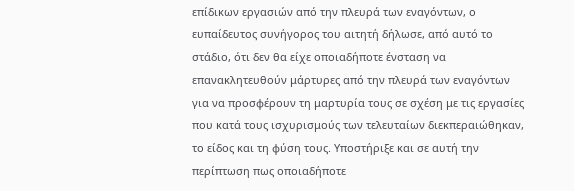επίδικων εργασιών από την πλευρά των εναγόντων, ο ευπαίδευτος συνήγορος του αιτητή δήλωσε, από αυτό το στάδιο, ότι δεν θα είχε οποιαδήποτε ένσταση να επανακλητευθούν μάρτυρες από την πλευρά των εναγόντων για να προσφέρουν τη μαρτυρία τους σε σχέση με τις εργασίες που κατά τους ισχυρισμούς των τελευταίων διεκπεραιώθηκαν, το είδος και τη φύση τους. Υποστήριξε και σε αυτή την περίπτωση πως οποιαδήποτε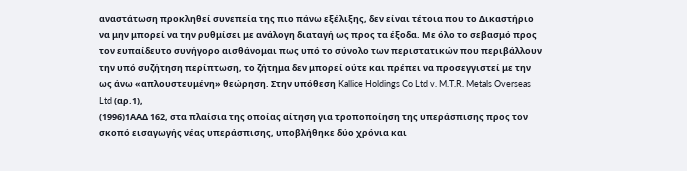αναστάτωση προκληθεί συνεπεία της πιο πάνω εξέλιξης, δεν είναι τέτοια που το Δικαστήριο να μην μπορεί να την ρυθμίσει με ανάλογη διαταγή ως προς τα έξοδα. Με όλο το σεβασμό προς τον ευπαίδευτο συνήγορο αισθάνομαι πως υπό το σύνολο των περιστατικών που περιβάλλουν την υπό συζήτηση περίπτωση, το ζήτημα δεν μπορεί ούτε και πρέπει να προσεγγιστεί με την ως άνω «απλουστευμένη» θεώρηση. Στην υπόθεση Kallice Holdings Co Ltd v. M.T.R. Metals Overseas Ltd (αρ.1),
(1996)1ΑΑΔ 162, στα πλαίσια της οποίας αίτηση για τροποποίηση της υπεράσπισης προς τον σκοπό εισαγωγής νέας υπεράσπισης, υποβλήθηκε δύο χρόνια και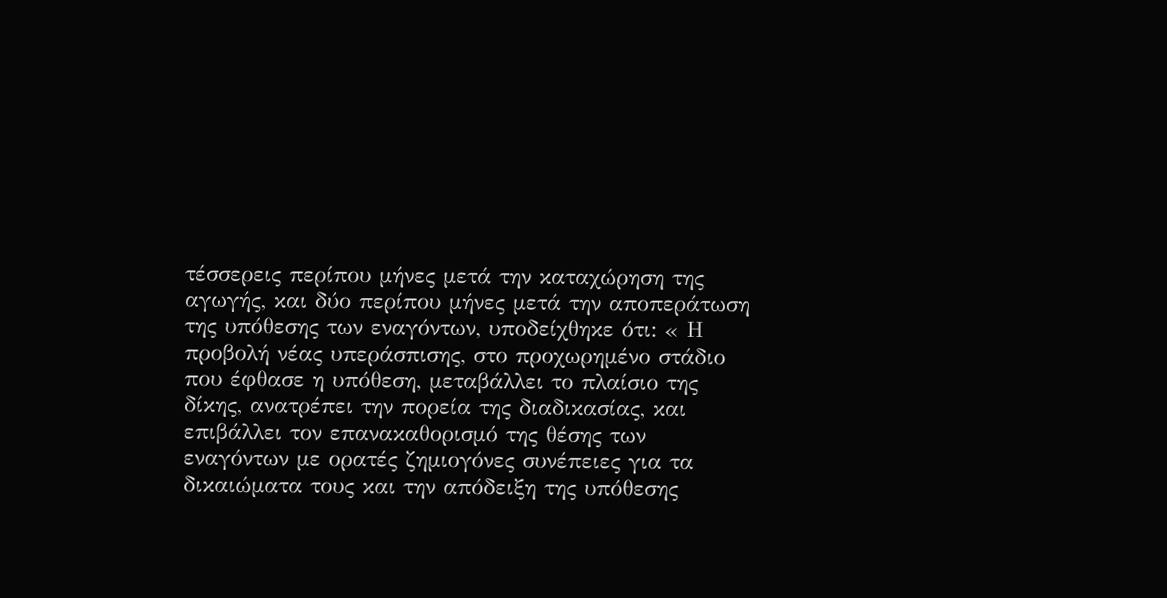τέσσερεις περίπου μήνες μετά την καταχώρηση της αγωγής, και δύο περίπου μήνες μετά την αποπεράτωση της υπόθεσης των εναγόντων, υποδείχθηκε ότι: « Η προβολή νέας υπεράσπισης, στο προχωρημένο στάδιο που έφθασε η υπόθεση, μεταβάλλει το πλαίσιο της δίκης, ανατρέπει την πορεία της διαδικασίας, και επιβάλλει τον επανακαθορισμό της θέσης των εναγόντων με ορατές ζημιογόνες συνέπειες για τα δικαιώματα τους και την απόδειξη της υπόθεσης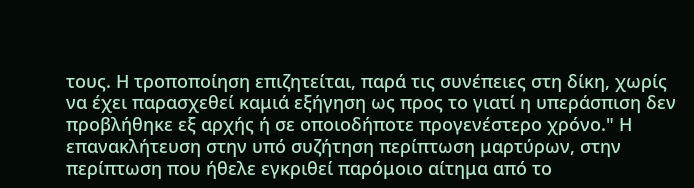τους. Η τροποποίηση επιζητείται, παρά τις συνέπειες στη δίκη, χωρίς να έχει παρασχεθεί καμιά εξήγηση ως προς το γιατί η υπεράσπιση δεν προβλήθηκε εξ αρχής ή σε οποιοδήποτε προγενέστερο χρόνο." Η επανακλήτευση στην υπό συζήτηση περίπτωση μαρτύρων, στην περίπτωση που ήθελε εγκριθεί παρόμοιο αίτημα από το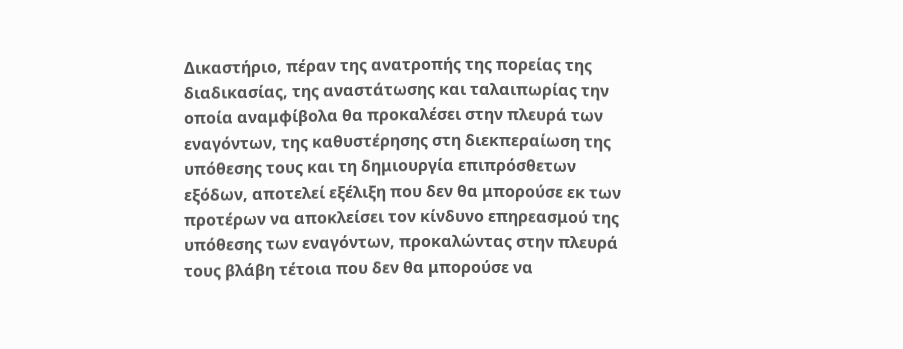Δικαστήριο, πέραν της ανατροπής της πορείας της διαδικασίας, της αναστάτωσης και ταλαιπωρίας την οποία αναμφίβολα θα προκαλέσει στην πλευρά των εναγόντων, της καθυστέρησης στη διεκπεραίωση της υπόθεσης τους και τη δημιουργία επιπρόσθετων εξόδων, αποτελεί εξέλιξη που δεν θα μπορούσε εκ των προτέρων να αποκλείσει τον κίνδυνο επηρεασμού της υπόθεσης των εναγόντων, προκαλώντας στην πλευρά τους βλάβη τέτοια που δεν θα μπορούσε να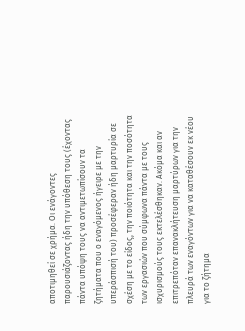αποτιμηθεί σε χρήμα. Οι ενάγοντες παρουσιάζοντας ήδη την υπόθεση τους (έχοντας πάντα υπόψη τους να αντιμετωπίσουν τα ζητήματα που ο εναγόμενος ήγειρε με την υπεράσπισή του) προσέφεραν ήδη μαρτυρία σε σχέση με το είδος, την ποιότητα και την ποσότητα των εργασιών που σύμφωνα πάντα με τους ισχυρισμούς τους εκτελέσθηκαν. Ακόμα και αν επιτρεπόταν επανακλήτευση μαρτύρων για την πλευρά των εναγόντων για να καταθέσουν εκ νέου για το ζήτημα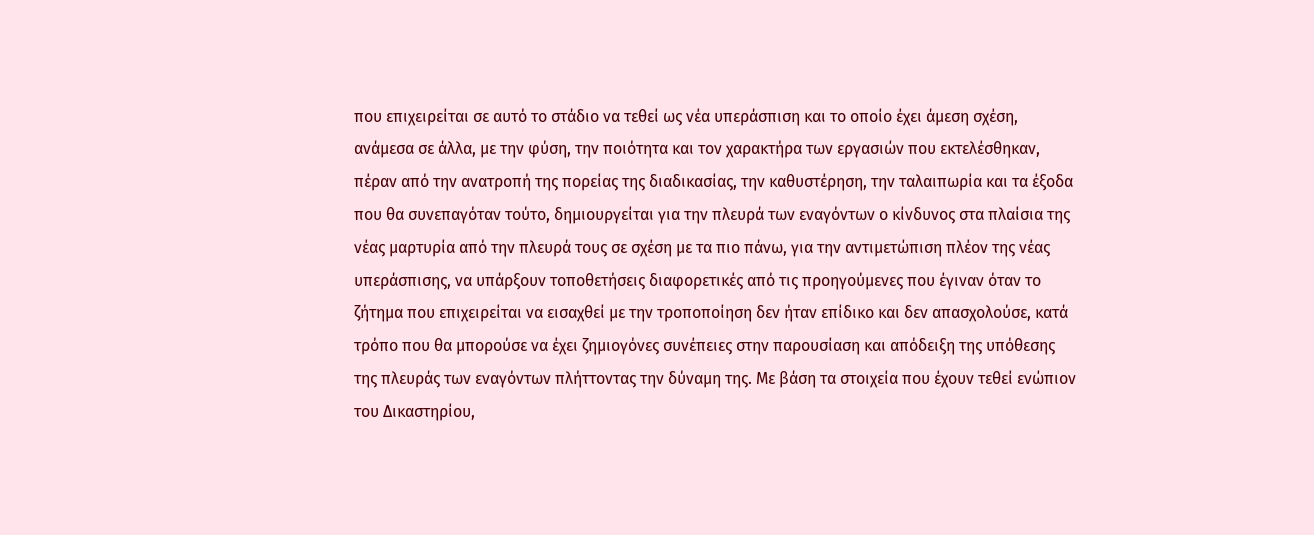που επιχειρείται σε αυτό το στάδιο να τεθεί ως νέα υπεράσπιση και το οποίο έχει άμεση σχέση, ανάμεσα σε άλλα, με την φύση, την ποιότητα και τον χαρακτήρα των εργασιών που εκτελέσθηκαν, πέραν από την ανατροπή της πορείας της διαδικασίας, την καθυστέρηση, την ταλαιπωρία και τα έξοδα που θα συνεπαγόταν τούτο, δημιουργείται για την πλευρά των εναγόντων ο κίνδυνος στα πλαίσια της νέας μαρτυρία από την πλευρά τους σε σχέση με τα πιο πάνω, για την αντιμετώπιση πλέον της νέας υπεράσπισης, να υπάρξουν τοποθετήσεις διαφορετικές από τις προηγούμενες που έγιναν όταν το ζήτημα που επιχειρείται να εισαχθεί με την τροποποίηση δεν ήταν επίδικο και δεν απασχολούσε, κατά τρόπο που θα μπορούσε να έχει ζημιογόνες συνέπειες στην παρουσίαση και απόδειξη της υπόθεσης της πλευράς των εναγόντων πλήττοντας την δύναμη της. Με βάση τα στοιχεία που έχουν τεθεί ενώπιον του Δικαστηρίου,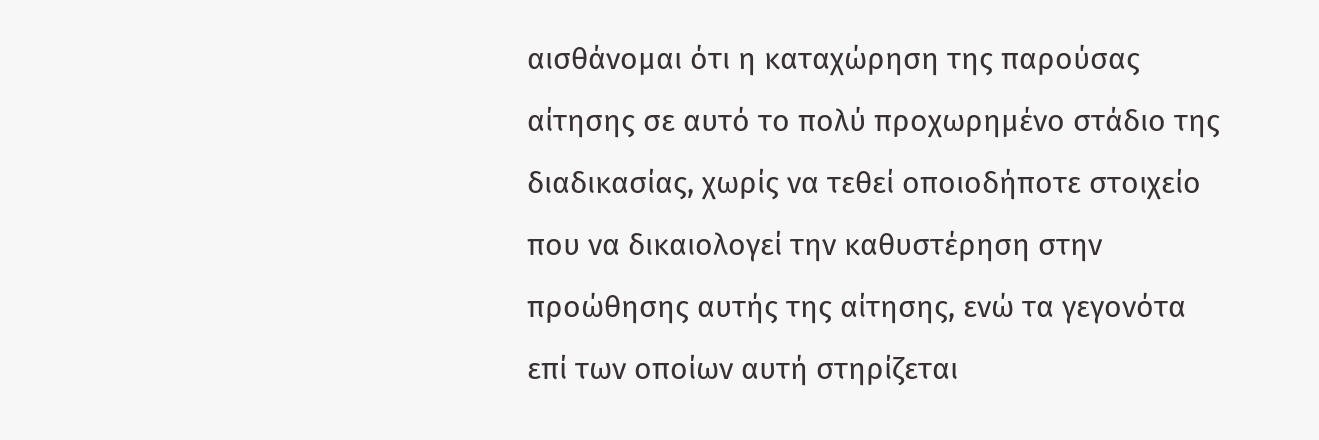αισθάνομαι ότι η καταχώρηση της παρούσας αίτησης σε αυτό το πολύ προχωρημένο στάδιο της διαδικασίας, χωρίς να τεθεί οποιοδήποτε στοιχείο που να δικαιολογεί την καθυστέρηση στην προώθησης αυτής της αίτησης, ενώ τα γεγονότα επί των οποίων αυτή στηρίζεται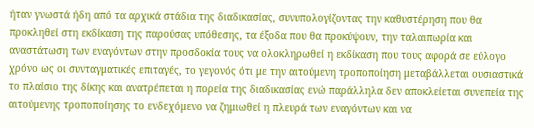ήταν γνωστά ήδη από τα αρχικά στάδια της διαδικασίας, συνυπολογίζοντας την καθυστέρηση που θα προκληθεί στη εκδίκαση της παρούσας υπόθεσης, τα έξοδα που θα προκύψουν, την ταλαιπωρία και αναστάτωση των εναγόντων στην προσδοκία τους να ολοκληρωθεί η εκδίκαση που τους αφορά σε εύλογο χρόνο ως οι συνταγματικές επιταγές, το γεγονός ότι με την αιτούμενη τροποποίηση μεταβάλλεται ουσιαστικά το πλαίσιο της δίκης και ανατρέπεται η πορεία της διαδικασίας ενώ παράλληλα δεν αποκλείεται συνεπεία της αιτούμενης τροποποίησης το ενδεχόμενο να ζημιωθεί η πλευρά των εναγόντων και να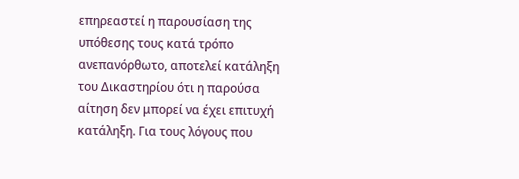επηρεαστεί η παρουσίαση της υπόθεσης τους κατά τρόπο ανεπανόρθωτο, αποτελεί κατάληξη του Δικαστηρίου ότι η παρούσα αίτηση δεν μπορεί να έχει επιτυχή κατάληξη. Για τους λόγους που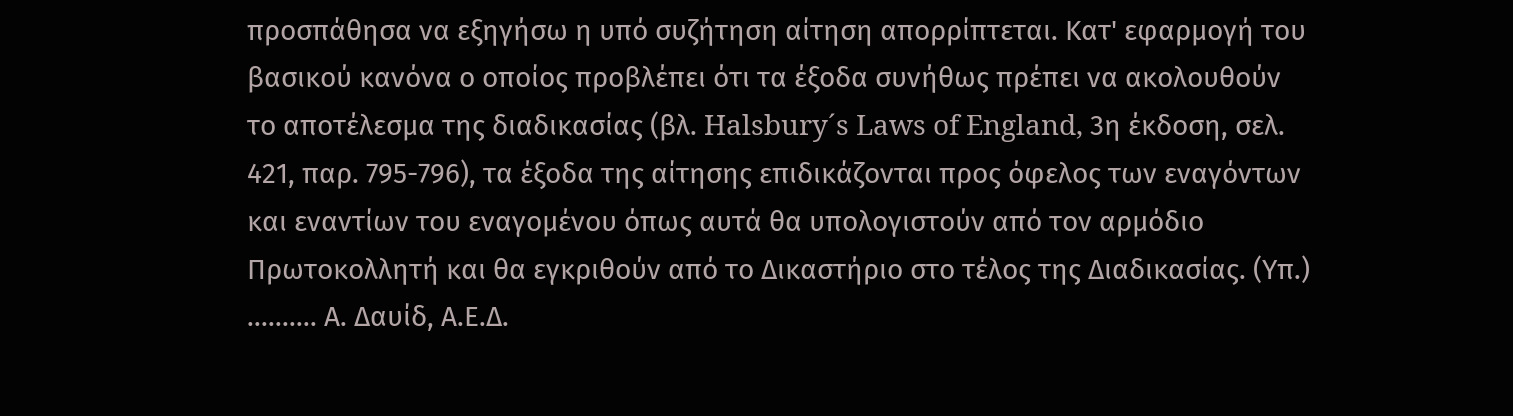προσπάθησα να εξηγήσω η υπό συζήτηση αίτηση απορρίπτεται. Κατ' εφαρμογή του βασικού κανόνα ο οποίος προβλέπει ότι τα έξοδα συνήθως πρέπει να ακολουθούν το αποτέλεσμα της διαδικασίας (βλ. Halsbury´s Laws of England, 3η έκδοση, σελ. 421, παρ. 795-796), τα έξοδα της αίτησης επιδικάζονται προς όφελος των εναγόντων και εναντίων του εναγομένου όπως αυτά θα υπολογιστούν από τον αρμόδιο Πρωτοκολλητή και θα εγκριθούν από το Δικαστήριο στο τέλος της Διαδικασίας. (Υπ.) .......... Α. Δαυίδ, Α.Ε.Δ.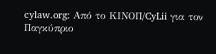cylaw.org: Από το ΚΙΝOΠ/CyLii για τον Παγκύπριο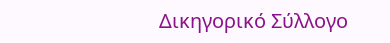Δικηγορικό Σύλλογο